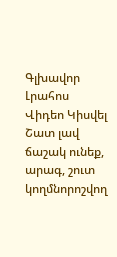Գլխավոր Լրահոս Վիդեո Կիսվել
Շատ լավ ճաշակ ունեք, արագ, շուտ կողմնորոշվող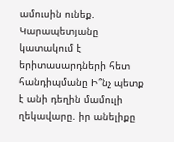ամուսին ունեք. Կարապետյանը կատակում է երիտասարդների հետ հանդիպմանը Ի՞նչ պետք է անի դեղին մամուլի ղեկավարը. իր անելիքը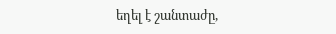եղել է շանտաժը,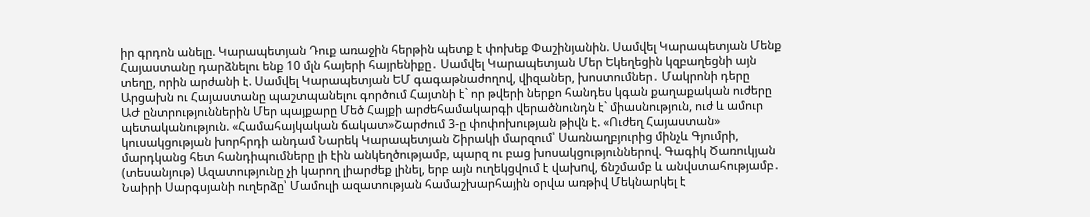իր գրդոն անելը. Կարապետյան Դուք առաջին հերթին պետք է փոխեք Փաշինյանին. Սամվել Կարապետյան Մենք Հայաստանը դարձնելու ենք 10 մլն հայերի հայրենիքը․ Սամվել Կարապետյան Մեր Եկեղեցին կզբաղեցնի այն տեղը, որին արժանի է. Սամվել Կարապետյան ԵՄ գագաթնաժողով, վիզաներ, խոստումներ․ Մակրոնի դերը Արցախն ու Հայաստանը պաշտպանելու գործում Հայտնի է` որ թվերի ներքո հանդես կգան քաղաքական ուժերը ԱԺ ընտրություններին Մեր պայքարը Մեծ Հայքի արժեհամակարգի վերածնունդն է` միասնություն, ուժ և ամուր պետականություն. «Համահայկական ճակատ»Շարժում 3-ը փոփոխության թիվն է. «Ուժեղ Հայաստան» կուսակցության խորհրդի անդամ Նարեկ Կարապետյան Շիրակի մարզում՝ Սառնաղբյուրից մինչև Գյումրի, մարդկանց հետ հանդիպումները լի էին անկեղծությամբ, պարզ ու բաց խոսակցություններով. Գագիկ Ծառուկյան (տեսանյութ) Ազատությունը չի կարող լիարժեք լինել, երբ այն ուղեկցվում է վախnվ, ճնշմամբ և անվստահությամբ․ Նաիրի Սարգսյանի ուղերձը՝ Մամուլի ազատության համաշխարհային օրվա առթիվ Մեկնարկել է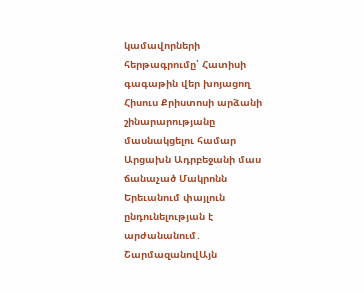կամավորների հերթագրումը՝ Հատիսի գագաթին վեր խոյացող Հիսուս Քրիստոսի արձանի շինարարությանը մասնակցելու համար
Արցախն Ադրբեջանի մաս ճանաչած Մակրոնն Երեւանում փայլուն ընդունելության է արժանանում․ ՇարմազանովԱյն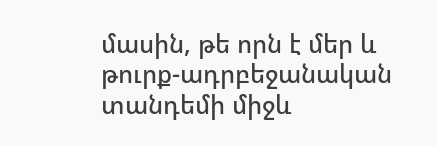մասին, թե որն է մեր և թուրք-ադրբեջանական տանդեմի միջև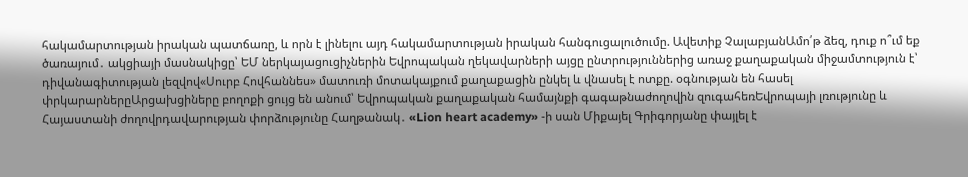հակամարտության իրական պատճառը, և որն է լինելու այդ հակամարտության իրական հանգուցալուծումը. Ավետիք ՉալաբյանԱմո՛թ ձեզ, դուք ո՞ւմ եք ծառայում․ ակցիայի մասնակիցը՝ ԵՄ ներկայացուցիչներին Եվրոպական ղեկավարների այցը ընտրություններից առաջ քաղաքական միջամտություն է՝ դիվանագիտության լեզվով«Սուրբ Հովհաննես» մատուռի մոտակայքում քաղաքացին ընկել և վնասել է ոտքը. օգնության են հասել փրկարարներըԱրցախցիները բողոքի ցույց են անում՝ Եվրոպական քաղաքական համայնքի գագաթնաժողովին զուգահեռԵվրոպայի լռությունը և Հայաստանի ժողովրդավարության փորձությունը Հաղթանակ․ «Lion heart academy» -ի սան Միքայել Գրիգորյանը փայլել է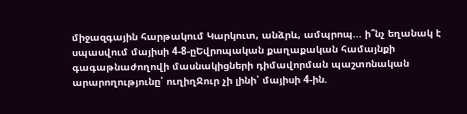միջազգային հարթակում Կարկուտ, անձրև, ամպրոպ... ի՞նչ եղանակ է սպասվում մայիսի 4-8-ըԵվրոպական քաղաքական համայնքի գագաթնաժողովի մասնակիցների դիմավորման պաշտոնական արարողությունը՝ ուղիղՋուր չի լինի՝ մայիսի 4-ին.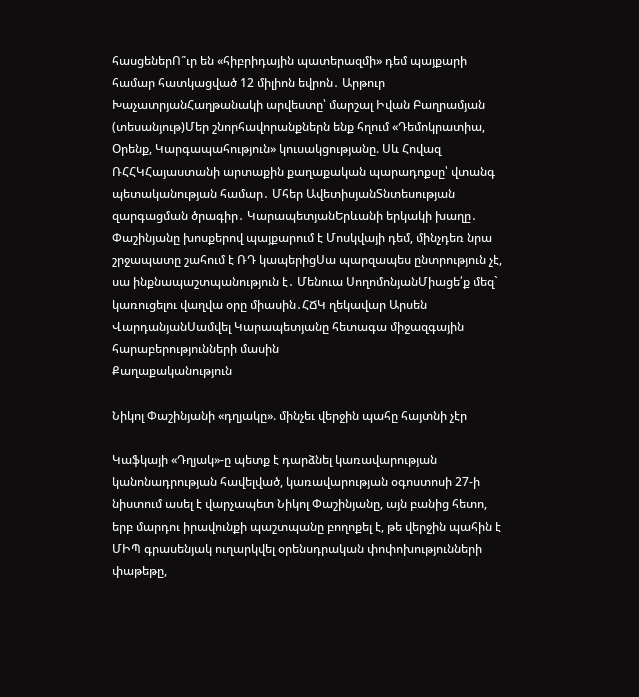հասցեներՈ՞ւր են «հիբրիդային պատերազմի» դեմ պայքարի համար հատկացված 12 միլիոն եվրոն․ Արթուր ԽաչատրյանՀաղթանակի արվեստը՝ մարշալ Իվան Բաղրամյան (տեսանյութ)Մեր շնորհավորանքներն ենք հղում «Դեմոկրատիա, Օրենք, Կարգապահություն» կուսակցությանը. Սև Հովազ ՌՀՀԿՀայաստանի արտաքին քաղաքական պարադոքսը՝ վտանգ պետականության համար․ Մհեր ԱվետիսյանՏնտեսության զարգացման ծրագիր․ ԿարապետյանԵրևանի երկակի խաղը․ Փաշինյանը խոսքերով պայքարում է Մոսկվայի դեմ, մինչդեռ նրա շրջապատը շահում է ՌԴ կապերիցՍա պարզապես ընտրություն չէ, սա ինքնապաշտպանություն է․ Մենուա ՍողոմոնյանՄիացե՛ք մեզ` կառուցելու վաղվա օրը միասին․ՀՃԿ ղեկավար Արսեն ՎարդանյանՍամվել Կարապետյանը հետագա միջազգային հարաբերությունների մասին
Քաղաքականություն

Նիկոլ Փաշինյանի «դղյակը». մինչեւ վերջին պահը հայտնի չէր

Կաֆկայի «Դղյակ»-ը պետք է դարձնել կառավարության կանոնադրության հավելված, կառավարության օգոստոսի 27-ի նիստում ասել է վարչապետ Նիկոլ Փաշինյանը, այն բանից հետո, երբ մարդու իրավունքի պաշտպանը բողոքել է, թե վերջին պահին է ՄԻՊ գրասենյակ ուղարկվել օրենսդրական փոփոխությունների փաթեթը,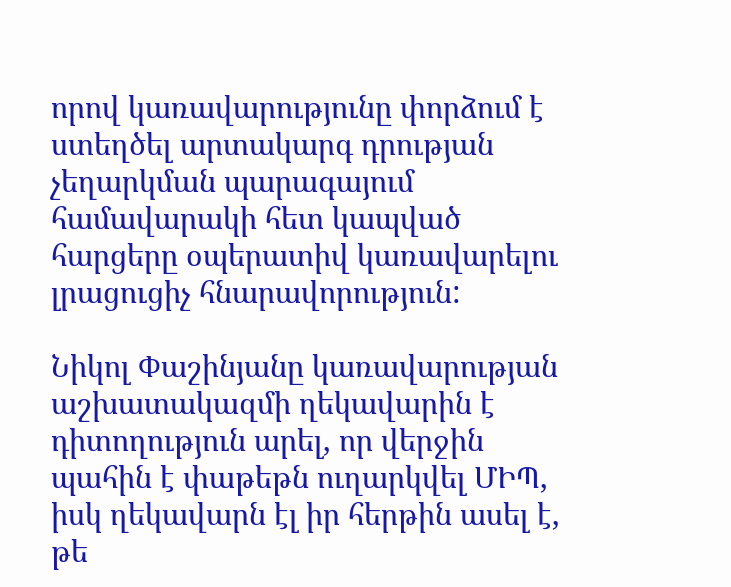որով կառավարությունը փորձում է ստեղծել արտակարգ դրության չեղարկման պարագայում համավարակի հետ կապված հարցերը օպերատիվ կառավարելու լրացուցիչ հնարավորություն:

Նիկոլ Փաշինյանը կառավարության աշխատակազմի ղեկավարին է դիտողություն արել, որ վերջին պահին է փաթեթն ուղարկվել ՄԻՊ, իսկ ղեկավարն էլ իր հերթին ասել է, թե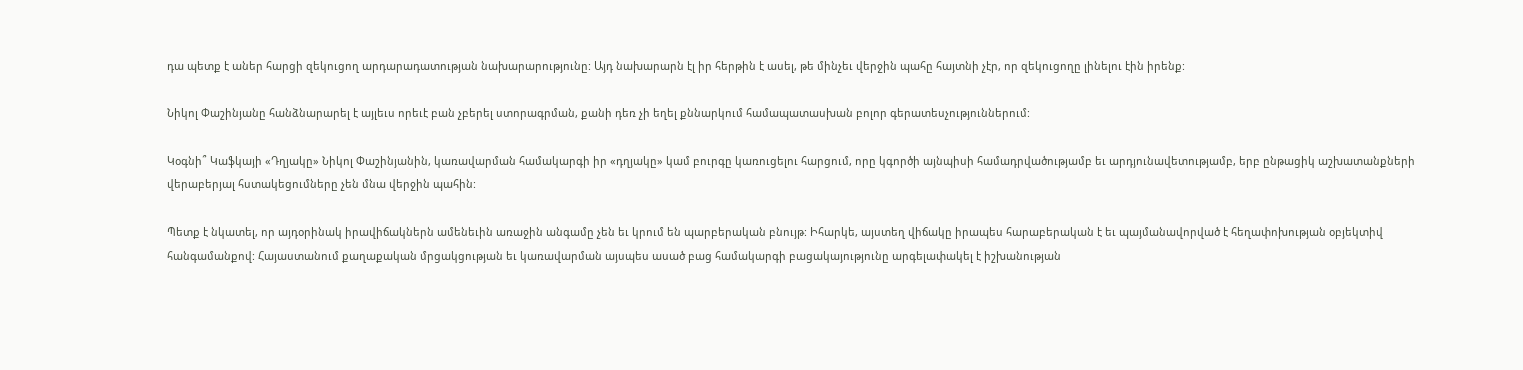դա պետք է աներ հարցի զեկուցող արդարադատության նախարարությունը: Այդ նախարարն էլ իր հերթին է ասել, թե մինչեւ վերջին պահը հայտնի չէր, որ զեկուցողը լինելու էին իրենք:

Նիկոլ Փաշինյանը հանձնարարել է այլեւս որեւէ բան չբերել ստորագրման, քանի դեռ չի եղել քննարկում համապատասխան բոլոր գերատեսչություններում:

Կօգնի՞ Կաֆկայի «Դղյակը» Նիկոլ Փաշինյանին, կառավարման համակարգի իր «դղյակը» կամ բուրգը կառուցելու հարցում, որը կգործի այնպիսի համադրվածությամբ եւ արդյունավետությամբ, երբ ընթացիկ աշխատանքների վերաբերյալ հստակեցումները չեն մնա վերջին պահին:

Պետք է նկատել, որ այդօրինակ իրավիճակներն ամենեւին առաջին անգամը չեն եւ կրում են պարբերական բնույթ: Իհարկե, այստեղ վիճակը իրապես հարաբերական է եւ պայմանավորված է հեղափոխության օբյեկտիվ հանգամանքով: Հայաստանում քաղաքական մրցակցության եւ կառավարման այսպես ասած բաց համակարգի բացակայությունը արգելափակել է իշխանության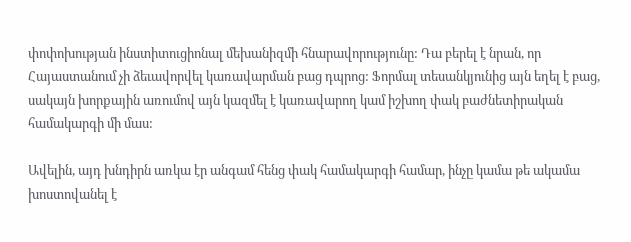փոփոխության ինստիտուցիոնալ մեխանիզմի հնարավորությունը: Դա բերել է նրան, որ Հայաստանում չի ձեւավորվել կառավարման բաց դպրոց: Ֆորմալ տեսանկյունից այն եղել է բաց, սակայն խորքային առումով այն կազմել է կառավարող կամ իշխող փակ բաժնետիրական համակարգի մի մաս:

Ավելին, այդ խնդիրն առկա էր անգամ հենց փակ համակարգի համար, ինչը կամա թե ակամա խոստովանել է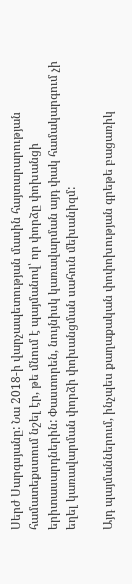Սերժ Սարգսյանը: Նա 2018-ի վարչապետության մասին հայտարարության համատեքստում նշել էր, թե մնում է պայմանով՝ որ փորձը փոխանցի երիտասարդներին: Փաստորեն, նույնիսկ կառավարման այդ փակ համակարգում չի եղել կառավարման փորձի փոխանցման սահուն մեխանիզմ:

Այդ պայմաններում, ինչպես քաղաքական փոփոխության գրեթե բացառիկ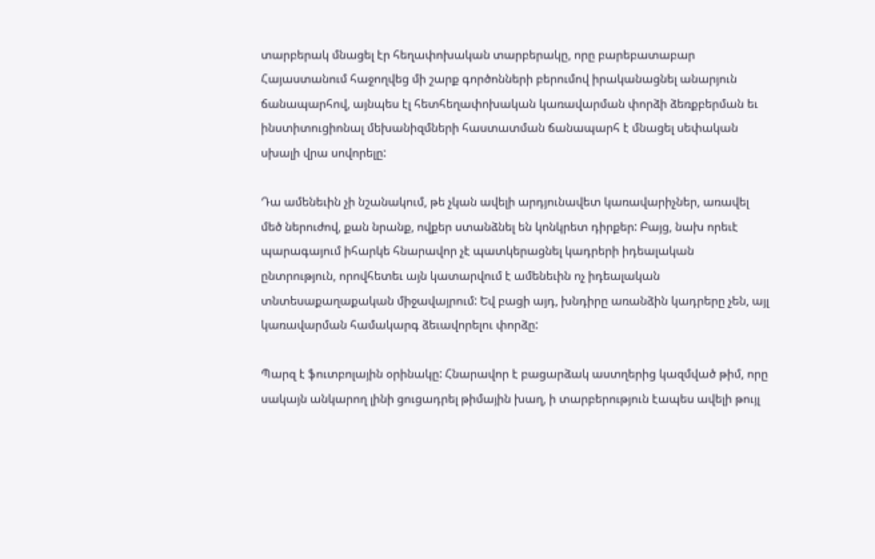տարբերակ մնացել էր հեղափոխական տարբերակը, որը բարեբատաբար Հայաստանում հաջողվեց մի շարք գործոնների բերումով իրականացնել անարյուն ճանապարհով, այնպես էլ հետհեղափոխական կառավարման փորձի ձեռքբերման եւ ինստիտուցիոնալ մեխանիզմների հաստատման ճանապարհ է մնացել սեփական սխալի վրա սովորելը:

Դա ամենեւին չի նշանակում, թե չկան ավելի արդյունավետ կառավարիչներ, առավել մեծ ներուժով, քան նրանք, ովքեր ստանձնել են կոնկրետ դիրքեր: Բայց, նախ որեւէ պարագայում իհարկե հնարավոր չէ պատկերացնել կադրերի իդեալական ընտրություն, որովհետեւ այն կատարվում է ամենեւին ոչ իդեալական տնտեսաքաղաքական միջավայրում: Եվ բացի այդ, խնդիրը առանձին կադրերը չեն, այլ կառավարման համակարգ ձեւավորելու փորձը:

Պարզ է ֆուտբոլային օրինակը: Հնարավոր է բացարձակ աստղերից կազմված թիմ, որը սակայն անկարող լինի ցուցադրել թիմային խաղ, ի տարբերություն էապես ավելի թույլ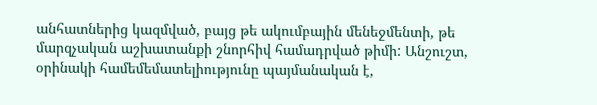անհատներից կազմված, բայց թե ակումբային մենեջմենտի, թե մարզչական աշխատանքի շնորհիվ համադրված թիմի: Անշուշտ, օրինակի համեմեմատելիությունը պայմանական է,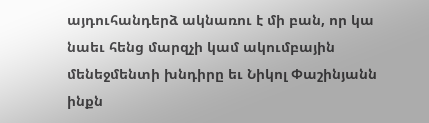այդուհանդերձ ակնառու է մի բան, որ կա նաեւ հենց մարզչի կամ ակումբային մենեջմենտի խնդիրը եւ Նիկոլ Փաշինյանն ինքն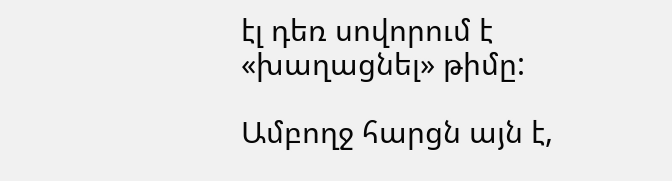էլ դեռ սովորում է «խաղացնել» թիմը:

Ամբողջ հարցն այն է,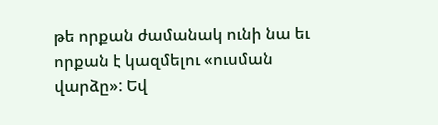թե որքան ժամանակ ունի նա եւ որքան է կազմելու «ուսման վարձը»: Եվ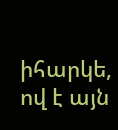իհարկե, ով է այն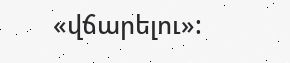«վճարելու»: